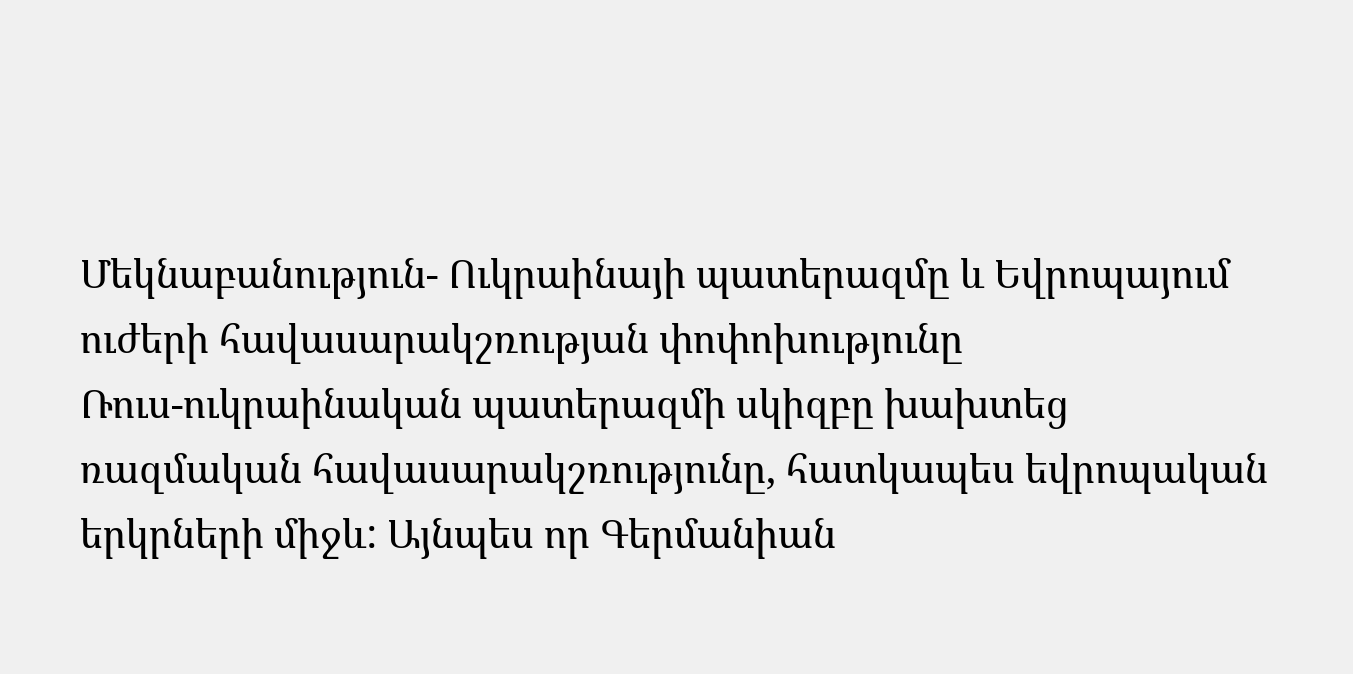Մեկնաբանություն- Ուկրաինայի պատերազմը և Եվրոպայում ուժերի հավասարակշռության փոփոխությունը
Ռուս-ուկրաինական պատերազմի սկիզբը խախտեց ռազմական հավասարակշռությունը, հատկապես եվրոպական երկրների միջև: Այնպես որ Գերմանիան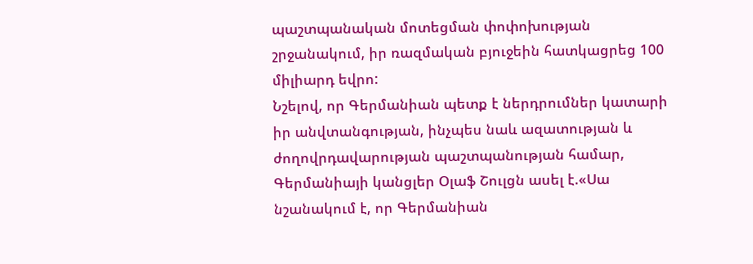պաշտպանական մոտեցման փոփոխության շրջանակում, իր ռազմական բյուջեին հատկացրեց 100 միլիարդ եվրո:
Նշելով, որ Գերմանիան պետք է ներդրումներ կատարի իր անվտանգության, ինչպես նաև ազատության և ժողովրդավարության պաշտպանության համար, Գերմանիայի կանցլեր Օլաֆ Շուլցն ասել է.«Սա նշանակում է, որ Գերմանիան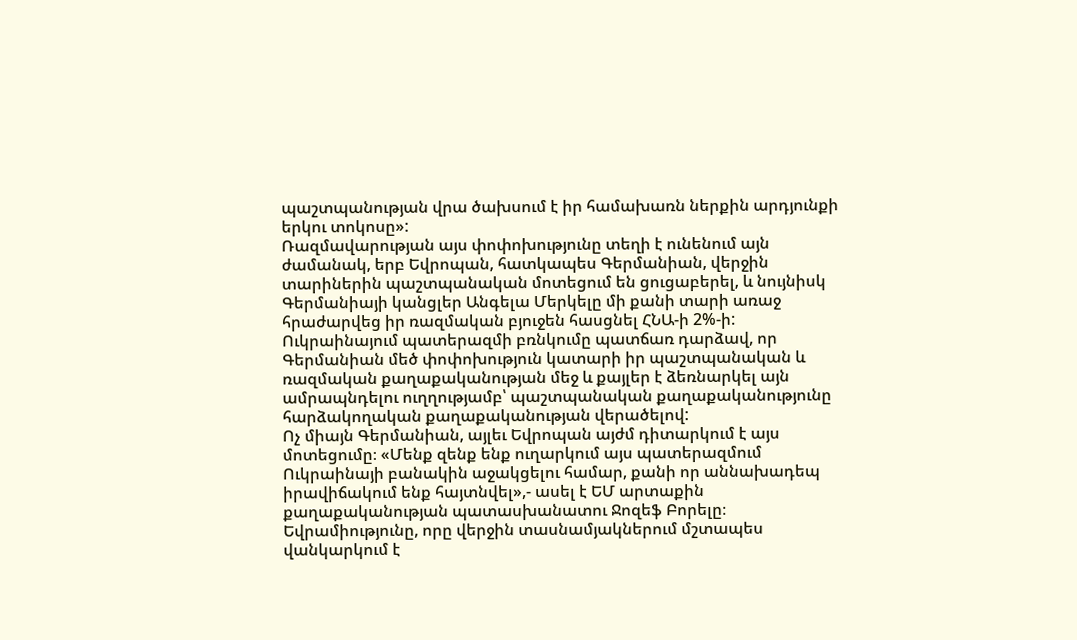պաշտպանության վրա ծախսում է իր համախառն ներքին արդյունքի երկու տոկոսը»:
Ռազմավարության այս փոփոխությունը տեղի է ունենում այն ժամանակ, երբ Եվրոպան, հատկապես Գերմանիան, վերջին տարիներին պաշտպանական մոտեցում են ցուցաբերել, և նույնիսկ Գերմանիայի կանցլեր Անգելա Մերկելը մի քանի տարի առաջ հրաժարվեց իր ռազմական բյուջեն հասցնել ՀՆԱ-ի 2%-ի: Ուկրաինայում պատերազմի բռնկումը պատճառ դարձավ, որ Գերմանիան մեծ փոփոխություն կատարի իր պաշտպանական և ռազմական քաղաքականության մեջ և քայլեր է ձեռնարկել այն ամրապնդելու ուղղությամբ՝ պաշտպանական քաղաքականությունը հարձակողական քաղաքականության վերածելով:
Ոչ միայն Գերմանիան, այլեւ Եվրոպան այժմ դիտարկում է այս մոտեցումը։ «Մենք զենք ենք ուղարկում այս պատերազմում Ուկրաինայի բանակին աջակցելու համար, քանի որ աննախադեպ իրավիճակում ենք հայտնվել»,- ասել է ԵՄ արտաքին քաղաքականության պատասխանատու Ջոզեֆ Բորելը։
Եվրամիությունը, որը վերջին տասնամյակներում մշտապես վանկարկում է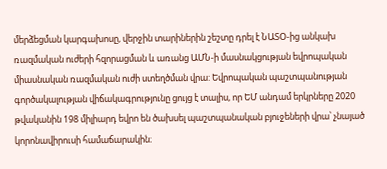մերձեցման կարգախոսը, վերջին տարիներին շեշտը դրել է ՆԱՏՕ-ից անկախ ռազմական ուժերի հզորացման և առանց ԱՄՆ-ի մասնակցության եվրոպական միասնական ռազմական ուժի ստեղծման վրա: Եվրոպական պաշտպանության գործակալության վիճակագրությունը ցույց է տալիս, որ ԵՄ անդամ երկրները 2020 թվականին 198 միլիարդ եվրո են ծախսել պաշտպանական բյուջեների վրա՝ չնայած կորոնավիրուսի համաճարակին։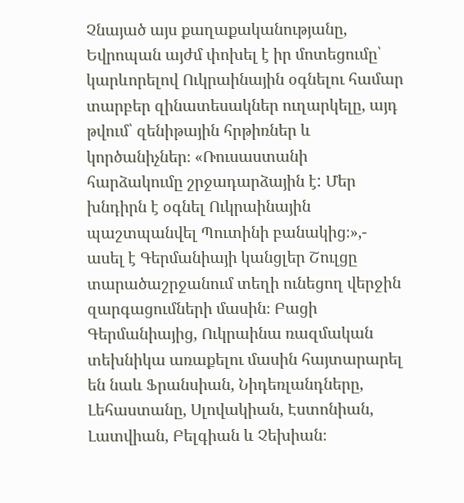Չնայած այս քաղաքականությանը, Եվրոպան այժմ փոխել է իր մոտեցումը՝ կարևորելով Ուկրաինային օգնելու համար տարբեր զինատեսակներ ուղարկելը, այդ թվում՝ զենիթային հրթիռներ և կործանիչներ։ «Ռուսաստանի հարձակումը շրջադարձային է: Մեր խնդիրն է օգնել Ուկրաինային պաշտպանվել Պուտինի բանակից։»,- ասել է Գերմանիայի կանցլեր Շուլցը տարածաշրջանում տեղի ունեցող վերջին զարգացումների մասին։ Բացի Գերմանիայից, Ուկրաինա ռազմական տեխնիկա առաքելու մասին հայտարարել են նաև Ֆրանսիան, Նիդեռլանդները, Լեհաստանը, Սլովակիան, Էստոնիան, Լատվիան, Բելգիան և Չեխիան։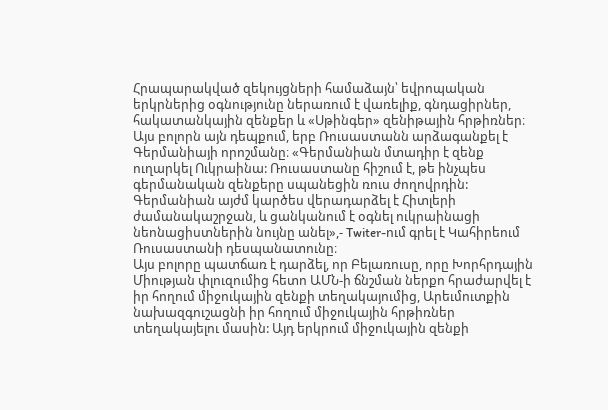Հրապարակված զեկույցների համաձայն՝ եվրոպական երկրներից օգնությունը ներառում է վառելիք, գնդացիրներ, հակատանկային զենքեր և «Սթինգեր» զենիթային հրթիռներ։
Այս բոլորն այն դեպքում, երբ Ռուսաստանն արձագանքել է Գերմանիայի որոշմանը։ «Գերմանիան մտադիր է զենք ուղարկել Ուկրաինա: Ռուսաստանը հիշում է, թե ինչպես գերմանական զենքերը սպանեցին ռուս ժողովրդին: Գերմանիան այժմ կարծես վերադարձել է Հիտլերի ժամանակաշրջան, և ցանկանում է օգնել ուկրաինացի նեոնացիստներին նույնը անել»,- Twiter-ում գրել է Կահիրեում Ռուսաստանի դեսպանատունը։
Այս բոլորը պատճառ է դարձել, որ Բելառուսը, որը Խորհրդային Միության փլուզումից հետո ԱՄՆ-ի ճնշման ներքո հրաժարվել է իր հողում միջուկային զենքի տեղակայումից, Արեւմուտքին նախազգուշացնի իր հողում միջուկային հրթիռներ տեղակայելու մասին: Այդ երկրում միջուկային զենքի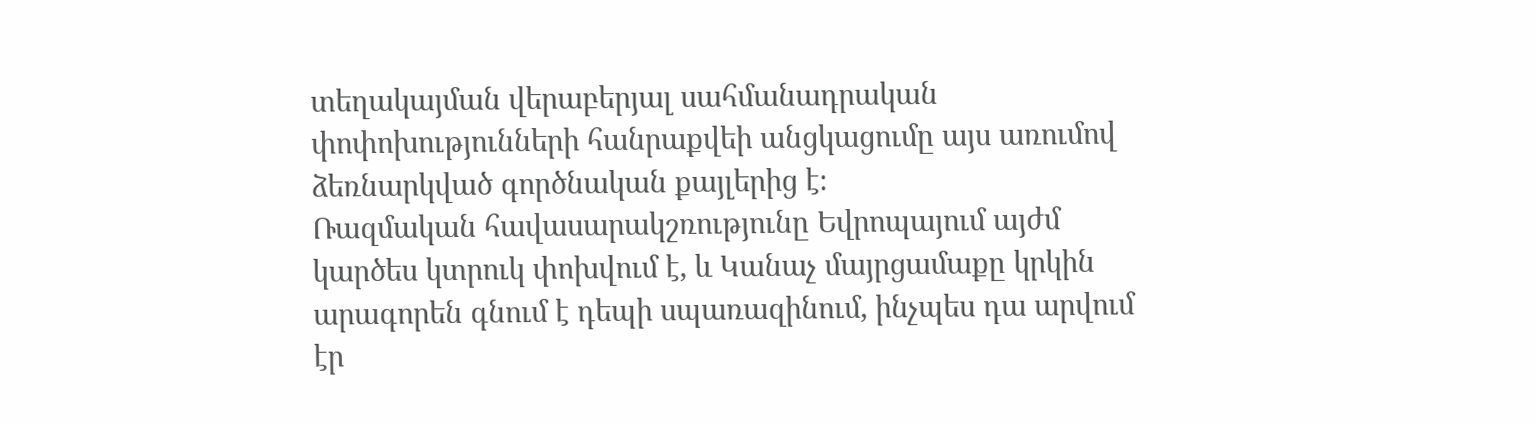տեղակայման վերաբերյալ սահմանադրական փոփոխությունների հանրաքվեի անցկացումը այս առումով ձեռնարկված գործնական քայլերից է։
Ռազմական հավասարակշռությունը Եվրոպայում այժմ կարծես կտրուկ փոխվում է, և Կանաչ մայրցամաքը կրկին արագորեն գնում է դեպի սպառազինում, ինչպես դա արվում էր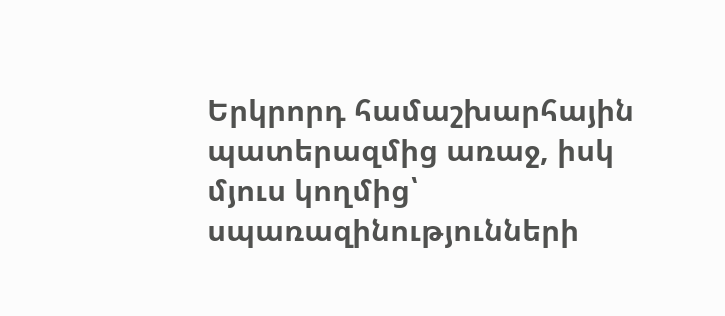Երկրորդ համաշխարհային պատերազմից առաջ, իսկ մյուս կողմից՝ սպառազինությունների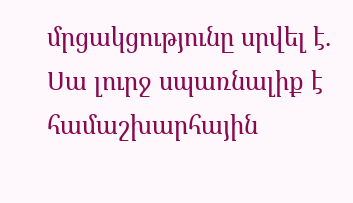մրցակցությունը սրվել է. Սա լուրջ սպառնալիք է համաշխարհային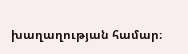խաղաղության համար։